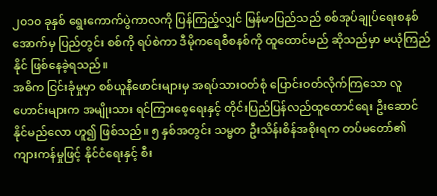၂၀၁၀ ခုနှစ် ရွေးကောက်ပွဲကာလကို ပြန်ကြည့်လျှင် မြန်မာပြည်သည် စစ်အုပ်ချုပ်ရေးစနစ်အောက်မှ ပြည်တွင်း စစ်ကို ရပ်စဲကာ ဒီမိုကရေစီစနစ်ကို ထူထောင်မည် ဆိုသည်မှာ မယုံကြည်နိုင် ဖြစ်နေခဲ့ရသည်။
အဓိက ငြင်းခုံမှုမှာ စစ်ယူနီဖောင်းများမှ အရပ်သားဝတ်စုံ ပြောင်းဝတ်လိုက်ကြသော လူဟောင်းများက အမျိုးသား ရင်ကြားစေ့ရေးနှင့် တိုင်းပြည်ပြန်လည်ထူထောင်ရေး ဦးဆောင်နိုင်မည်လော ဟူ၍ ဖြစ်သည်။ ၅ နှစ်အတွင်း သမ္မတ ဦးသိန်းစိန်အစိုးရက တပ်မတော်၏ ကျားကန်မှုဖြင့် နိုင်ငံရေးနှင့် စီး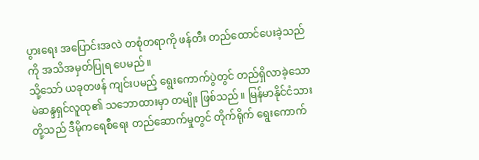ပွားရေး အပြောင်းအလဲ တစုံတရာကို ဖန်တီး တည်ထောင်ပေးခဲ့သည်ကို အသိအမှတ်ပြုရ ပေမည်။
သို့သော် ယခုတဖန် ကျင်းပမည့် ရွေးကောက်ပွဲတွင် တည်ရှိလာခဲ့သော မဲဆန္ဒရှင်လူထု၏ သဘောထားမှာ တမျိုး ဖြစ်သည်။ မြန်မာနိုင်ငံသားတို့သည် ဒီမိုကရေစီရေး တည်ဆောက်မှုတွင် တိုက်ရိုက် ရွေးကောက်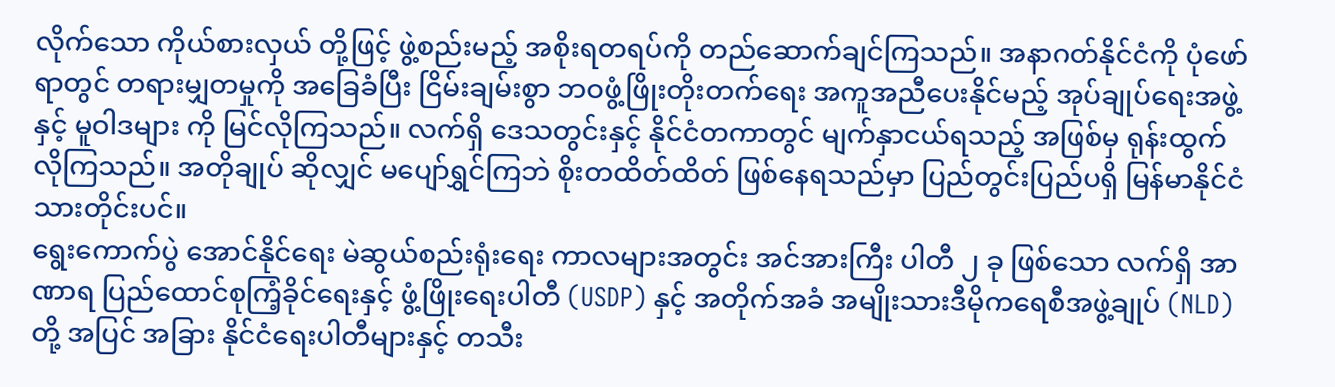လိုက်သော ကိုယ်စားလှယ် တို့ဖြင့် ဖွဲ့စည်းမည့် အစိုးရတရပ်ကို တည်ဆောက်ချင်ကြသည်။ အနာဂတ်နိုင်ငံကို ပုံဖော်ရာတွင် တရားမျှတမှုကို အခြေခံပြီး ငြိမ်းချမ်းစွာ ဘဝဖွံ့ဖြိုးတိုးတက်ရေး အကူအညီပေးနိုင်မည့် အုပ်ချုပ်ရေးအဖွဲ့နှင့် မူဝါဒများ ကို မြင်လိုကြသည်။ လက်ရှိ ဒေသတွင်းနှင့် နိုင်ငံတကာတွင် မျက်နှာငယ်ရသည့် အဖြစ်မှ ရုန်းထွက်လိုကြသည်။ အတိုချုပ် ဆိုလျှင် မပျော်ရွှင်ကြဘဲ စိုးတထိတ်ထိတ် ဖြစ်နေရသည်မှာ ပြည်တွင်းပြည်ပရှိ မြန်မာနိုင်ငံသားတိုင်းပင်။
ရွေးကောက်ပွဲ အောင်နိုင်ရေး မဲဆွယ်စည်းရုံးရေး ကာလများအတွင်း အင်အားကြီး ပါတီ ၂ ခု ဖြစ်သော လက်ရှိ အာဏာရ ပြည်ထောင်စုကြံ့ခိုင်ရေးနှင့် ဖွံ့ဖြိုးရေးပါတီ (USDP) နှင့် အတိုက်အခံ အမျိုးသားဒီမိုကရေစီအဖွဲ့ချုပ် (NLD)တို့ အပြင် အခြား နိုင်ငံရေးပါတီများနှင့် တသီး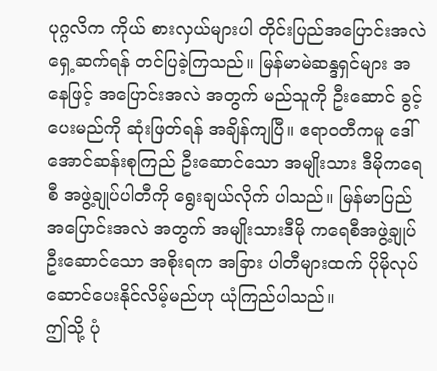ပုဂ္ဂလိက ကိုယ် စားလှယ်များပါ တိုင်းပြည်အပြောင်းအလဲ ရှေ့ဆက်ရန် တင်ပြခဲ့ကြသည်။ မြန်မာမဲဆန္ဒရှင်များ အနေဖြင့် အပြောင်းအလဲ အတွက် မည်သူကို ဦးဆောင် ခွင့်ပေးမည်ကို ဆုံးဖြတ်ရန် အချိန်ကျပြီ။ ဧရာဝတီကမူ ဒေါ်အောင်ဆန်းစုကြည် ဦးဆောင်သော အမျိုးသား ဒီမိုကရေစီ အဖွဲ့ချုပ်ပါတီကို ရွေးချယ်လိုက် ပါသည်။ မြန်မာပြည် အပြောင်းအလဲ အတွက် အမျိုးသားဒီမို ကရေစီအဖွဲ့ချုပ် ဦးဆောင်သော အစိုးရက အခြား ပါတီများထက် ပိုမိုလုပ်ဆောင်ပေးနိုင်လိမ့်မည်ဟု ယုံကြည်ပါသည်။
ဤသို့ ပုံ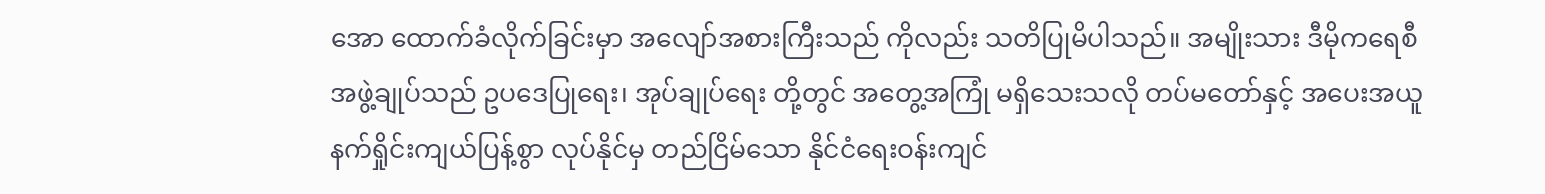အော ထောက်ခံလိုက်ခြင်းမှာ အလျော်အစားကြီးသည် ကိုလည်း သတိပြုမိပါသည်။ အမျိုးသား ဒီမိုကရေစီ အဖွဲ့ချုပ်သည် ဥပဒေပြုရေး၊ အုပ်ချုပ်ရေး တို့တွင် အတွေ့အကြုံ မရှိသေးသလို တပ်မတော်နှင့် အပေးအယူ နက်ရှိုင်းကျယ်ပြန့်စွာ လုပ်နိုင်မှ တည်ငြိမ်သော နိုင်ငံရေးဝန်းကျင်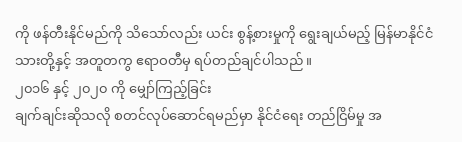ကို ဖန်တီးနိုင်မည်ကို သိသော်လည်း ယင်း စွန့်စားမှုကို ရွေးချယ်မည့် မြန်မာနိုင်ငံသားတို့နှင့် အတူတကွ ဧရာဝတီမှ ရပ်တည်ချင်ပါသည်။
၂၀၁၆ နှင့် ၂၀၂၀ ကို မျှော်ကြည့်ခြင်း
ချက်ချင်းဆိုသလို စတင်လုပ်ဆောင်ရမည်မှာ နိုင်ငံရေး တည်ငြိမ်မှု အ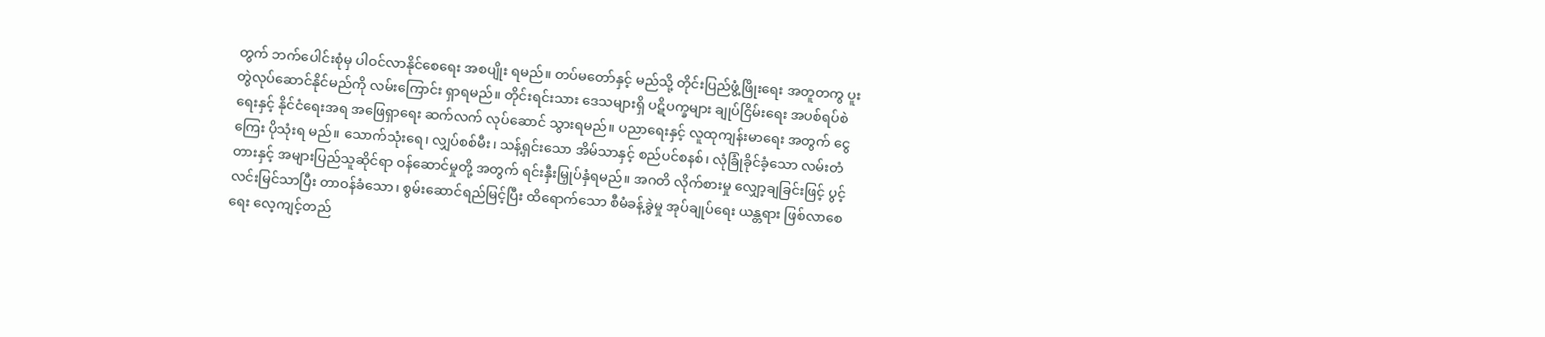တွက် ဘက်ပေါင်းစုံမှ ပါဝင်လာနိုင်စေရေး အစပျိုး ရမည်။ တပ်မတော်နှင့် မည်သို့ တိုင်းပြည်ဖွံ့ဖြိုးရေး အတူတကွ ပူးတွဲလုပ်ဆောင်နိုင်မည်ကို လမ်းကြောင်း ရှာရမည်။ တိုင်းရင်းသား ဒေသများရှိ ပဋိပက္ခများ ချုပ်ငြိမ်းရေး အပစ်ရပ်စဲရေးနှင့် နိုင်ငံရေးအရ အဖြေရှာရေး ဆက်လက် လုပ်ဆောင် သွားရမည်။ ပညာရေးနှင့် လူထုကျန်းမာရေး အတွက် ငွေကြေး ပိုသုံးရ မည်။ သောက်သုံးရေ၊ လျှပ်စစ်မီး၊ သန့်ရှင်းသော အိမ်သာနှင့် စည်ပင်စနစ်၊ လုံခြုံခိုင်ခံ့သော လမ်းတံတားနှင့် အများပြည်သူဆိုင်ရာ ဝန်ဆောင်မှုတို့ အတွက် ရင်းနှီးမြှုပ်နှံရမည်။ အဂတိ လိုက်စားမှု လျှော့ချခြင်းဖြင့် ပွင့်လင်းမြင်သာပြီး တာဝန်ခံသော၊ စွမ်းဆောင်ရည်မြင့်ပြီး ထိရောက်သော စီမံခန့်ခွဲမှု အုပ်ချုပ်ရေး ယန္တရား ဖြစ်လာစေရေး လေ့ကျင့်တည်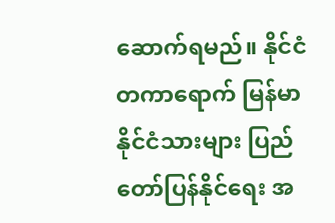ဆောက်ရမည်။ နိုင်ငံတကာရောက် မြန်မာနိုင်ငံသားများ ပြည်တော်ပြန်နိုင်ရေး အ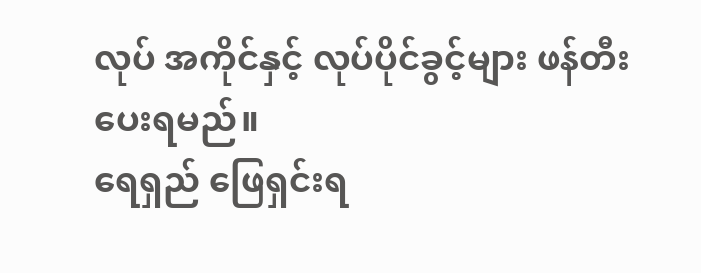လုပ် အကိုင်နှင့် လုပ်ပိုင်ခွင့်များ ဖန်တီးပေးရမည်။
ရေရှည် ဖြေရှင်းရ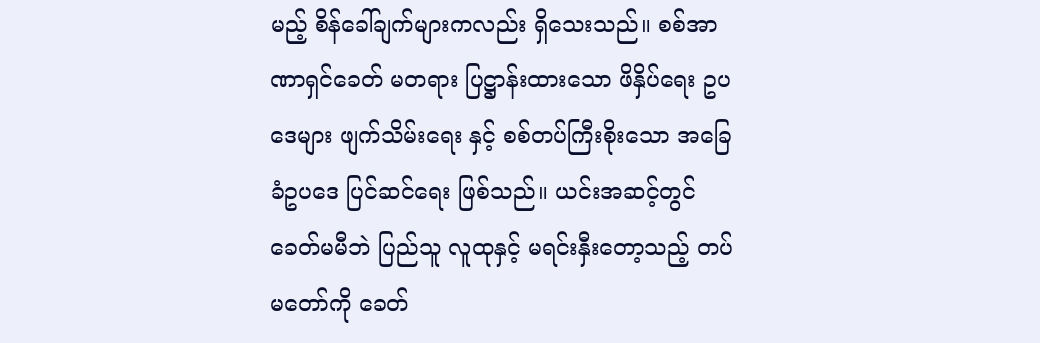မည့် စိန်ခေါ်ချက်များကလည်း ရှိသေးသည်။ စစ်အာဏာရှင်ခေတ် မတရား ပြဋ္ဌာန်းထားသော ဖိနှိပ်ရေး ဥပဒေများ ဖျက်သိမ်းရေး နှင့် စစ်တပ်ကြီးစိုးသော အခြေခံဥပဒေ ပြင်ဆင်ရေး ဖြစ်သည်။ ယင်းအဆင့်တွင် ခေတ်မမီဘဲ ပြည်သူ လူထုနှင့် မရင်းနှီးတော့သည့် တပ်မတော်ကို ခေတ်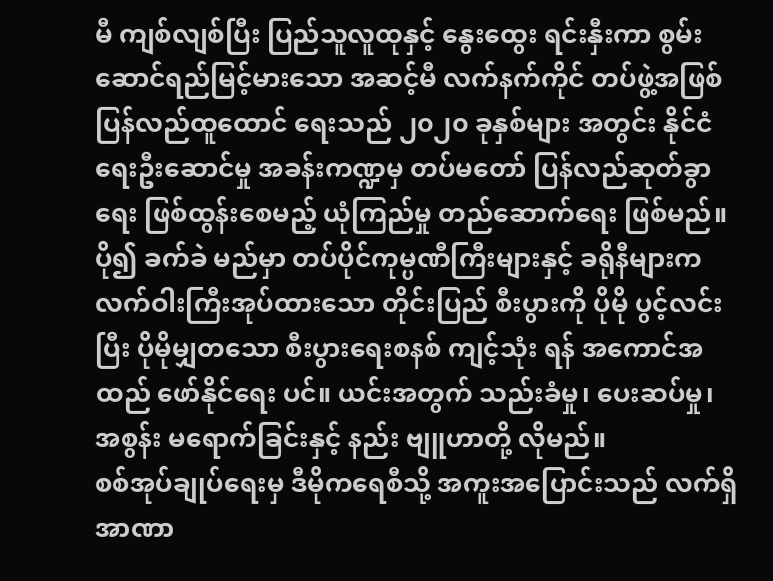မီ ကျစ်လျစ်ပြီး ပြည်သူလူထုနှင့် နွေးထွေး ရင်းနှီးကာ စွမ်းဆောင်ရည်မြင့်မားသော အဆင့်မီ လက်နက်ကိုင် တပ်ဖွဲ့အဖြစ် ပြန်လည်ထူထောင် ရေးသည် ၂၀၂၀ ခုနှစ်များ အတွင်း နိုင်ငံရေးဦးဆောင်မှု အခန်းကဏ္ဍမှ တပ်မတော် ပြန်လည်ဆုတ်ခွာရေး ဖြစ်ထွန်းစေမည့် ယုံကြည်မှု တည်ဆောက်ရေး ဖြစ်မည်။ ပို၍ ခက်ခဲ မည်မှာ တပ်ပိုင်ကုမ္ပဏီကြီးများနှင့် ခရိုနီများက လက်ဝါးကြီးအုပ်ထားသော တိုင်းပြည် စီးပွားကို ပိုမို ပွင့်လင်းပြီး ပိုမိုမျှတသော စီးပွားရေးစနစ် ကျင့်သုံး ရန် အကောင်အထည် ဖော်နိုင်ရေး ပင်။ ယင်းအတွက် သည်းခံမှု၊ ပေးဆပ်မှု၊ အစွန်း မရောက်ခြင်းနှင့် နည်း ဗျူဟာတို့ လိုမည်။
စစ်အုပ်ချုပ်ရေးမှ ဒီမိုကရေစီသို့ အကူးအပြောင်းသည် လက်ရှိ အာဏာ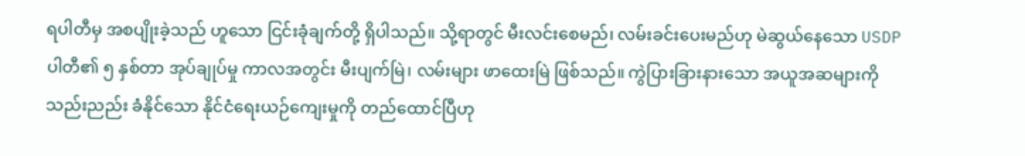ရပါတီမှ အစပျိုးခဲ့သည် ဟူသော ငြင်းခုံချက်တို့ ရှိပါသည်။ သို့ရာတွင် မီးလင်းစေမည်၊ လမ်းခင်းပေးမည်ဟု မဲဆွယ်နေသော USDP ပါတီ၏ ၅ နှစ်တာ အုပ်ချုပ်မှု ကာလအတွင်း မီးပျက်မြဲ၊ လမ်းများ ဖာထေးမြဲ ဖြစ်သည်။ ကွဲပြားခြားနားသော အယူအဆများကို သည်းညည်း ခံနိုင်သော နိုင်ငံရေးယဉ်ကျေးမှုကို တည်ထောင်ပြီဟု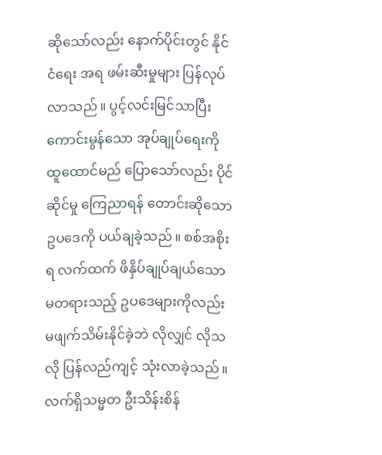ဆိုသော်လည်း နောက်ပိုင်းတွင် နိုင်ငံရေး အရ ဖမ်းဆီးမှုများ ပြန်လုပ်လာသည်။ ပွင့်လင်းမြင်သာပြီး ကောင်းမွန်သော အုပ်ချုပ်ရေးကို ထူထောင်မည် ပြောသော်လည်း ပိုင်ဆိုင်မှု ကြေညာရန် တောင်းဆိုသော ဥပဒေကို ပယ်ချခဲ့သည်။ စစ်အစိုးရ လက်ထက် ဖိနှိပ်ချုပ်ချယ်သော မတရားသည့် ဥပဒေများကိုလည်း မဖျက်သိမ်းနိုင်ခဲ့ဘဲ လိုလျှင် လိုသလို ပြန်လည်ကျင့် သုံးလာခဲ့သည်။
လက်ရှိသမ္မတ ဦးသိန်းစိန်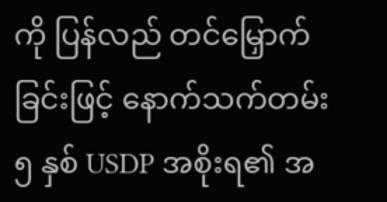ကို ပြန်လည် တင်မြှောက်ခြင်းဖြင့် နောက်သက်တမ်း ၅ နှစ် USDP အစိုးရ၏ အ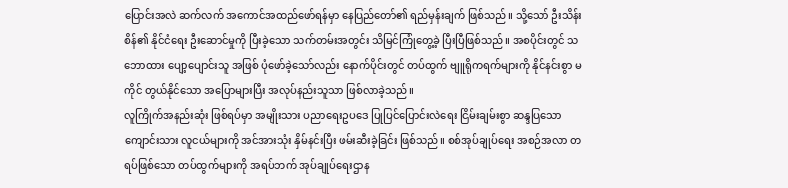ပြောင်းအလဲ ဆက်လက် အကောင်အထည်ဖော်ရန်မှာ နေပြည်တော်၏ ရည်မှန်းချက် ဖြစ်သည်။ သို့သော် ဦးသိန်းစိန်၏ နိုင်ငံရေး ဦးဆောင်မှုကို ပြီးခဲ့သော သက်တမ်းအတွင်း သိမြင်ကြုံတွေ့ခဲ့ ပြီးပြီဖြစ်သည်။ အစပိုင်းတွင် သဘောထား ပျော့ပျောင်းသူ အဖြစ် ပုံဖော်ခဲ့သော်လည်း နောက်ပိုင်းတွင် တပ်ထွက် ဗျူရိုကရက်များကို နိုင်နင်းစွာ မကိုင် တွယ်နိုင်သော အပြောများပြီး အလုပ်နည်းသူသာ ဖြစ်လာခဲ့သည်။
လူကြိုက်အနည်းဆုံး ဖြစ်ရပ်မှာ အမျိုးသား ပညာရေးဥပဒေ ပြုပြင်ပြောင်းလဲရေး ငြိမ်းချမ်းစွာ ဆန္ဒပြသော ကျောင်းသား လူငယ်များကို အင်အားသုံး နှိမ်နင်းပြီး ဖမ်းဆီးခဲ့ခြင်း ဖြစ်သည်။ စစ်အုပ်ချုပ်ရေး အစဉ်အလာ တရပ်ဖြစ်သော တပ်ထွက်များကို အရပ်ဘက် အုပ်ချုပ်ရေးဌာန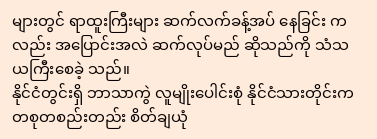များတွင် ရာထူးကြီးများ ဆက်လက်ခန့်အပ် နေခြင်း ကလည်း အပြောင်းအလဲ ဆက်လုပ်မည် ဆိုသည်ကို သံသယကြီးစေခဲ့ သည်။
နိုင်ငံတွင်းရှိ ဘာသာကွဲ လူမျိုးပေါင်းစုံ နိုင်ငံသားတိုင်းက တစုတစည်းတည်း စိတ်ချယုံ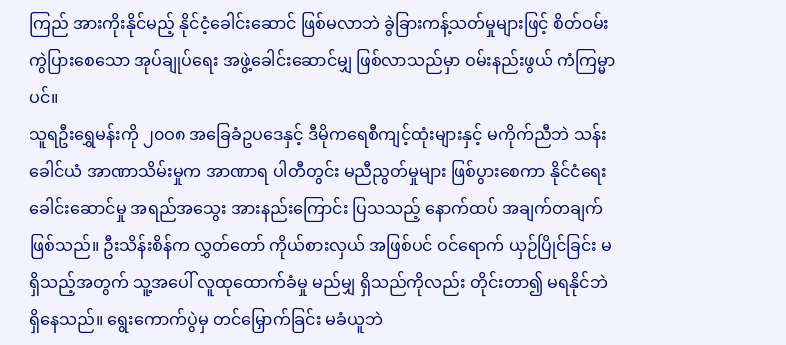ကြည် အားကိုးနိုင်မည့် နိုင်ငံ့ခေါင်းဆောင် ဖြစ်မလာဘဲ ခွဲခြားကန့်သတ်မှုများဖြင့် စိတ်ဝမ်းကွဲပြားစေသော အုပ်ချုပ်ရေး အဖွဲ့ခေါင်းဆောင်မျှ ဖြစ်လာသည်မှာ ဝမ်းနည်းဖွယ် ကံကြမ္မာပင်။
သူရဦးရွှေမန်းကို ၂၀ဝ၈ အခြေခံဥပဒေနှင့် ဒီမိုကရေစီကျင့်ထုံးများနှင့် မကိုက်ညီဘဲ သန်းခေါင်ယံ အာဏာသိမ်းမှုက အာဏာရ ပါတီတွင်း မညီညွတ်မှုများ ဖြစ်ပွားစေကာ နိုင်ငံရေးခေါင်းဆောင်မှု အရည်အသွေး အားနည်းကြောင်း ပြသသည့် နောက်ထပ် အချက်တချက် ဖြစ်သည်။ ဦးသိန်းစိန်က လွှတ်တော် ကိုယ်စားလှယ် အဖြစ်ပင် ဝင်ရောက် ယှဉ်ပြိုင်ခြင်း မရှိသည့်အတွက် သူ့အပေါ် လူထုထောက်ခံမှု မည်မျှ ရှိသည်ကိုလည်း တိုင်းတာ၍ မရနိုင်ဘဲ ရှိနေသည်။ ရွေးကောက်ပွဲမှ တင်မြှောက်ခြင်း မခံယူဘဲ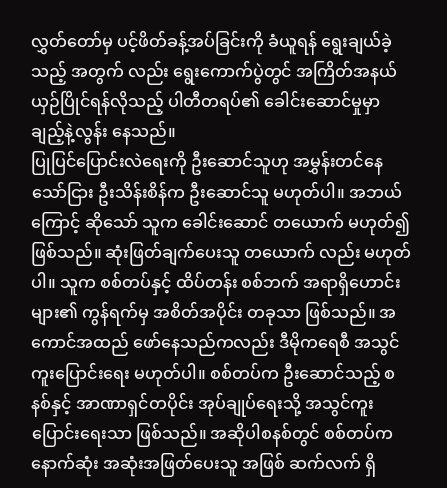လွှတ်တော်မှ ပင့်ဖိတ်ခန့်အပ်ခြင်းကို ခံယူရန် ရွေးချယ်ခဲ့သည့် အတွက် လည်း ရွေးကောက်ပွဲတွင် အကြိတ်အနယ် ယှဉ်ပြိုင်ရန်လိုသည့် ပါတီတရပ်၏ ခေါင်းဆောင်မှုမှာ ချည့်နဲ့လွန်း နေသည်။
ပြုပြင်ပြောင်းလဲရေးကို ဦးဆောင်သူဟု အမွှန်းတင်နေ သော်ငြား ဦးသိန်းစိန်က ဦးဆောင်သူ မဟုတ်ပါ။ အဘယ်ကြောင့် ဆိုသော် သူက ခေါင်းဆောင် တယောက် မဟုတ်၍ ဖြစ်သည်။ ဆုံးဖြတ်ချက်ပေးသူ တယောက် လည်း မဟုတ်ပါ။ သူက စစ်တပ်နှင့် ထိပ်တန်း စစ်ဘက် အရာရှိဟောင်းများ၏ ကွန်ရက်မှ အစိတ်အပိုင်း တခုသာ ဖြစ်သည်။ အကောင်အထည် ဖော်နေသည်ကလည်း ဒီမိုကရေစီ အသွင်ကူးပြောင်းရေး မဟုတ်ပါ။ စစ်တပ်က ဦးဆောင်သည့် စနစ်နှင့် အာဏာရှင်တပိုင်း အုပ်ချုပ်ရေးသို့ အသွင်ကူးပြောင်းရေးသာ ဖြစ်သည်။ အဆိုပါစနစ်တွင် စစ်တပ်က နောက်ဆုံး အဆုံးအဖြတ်ပေးသူ အဖြစ် ဆက်လက် ရှိ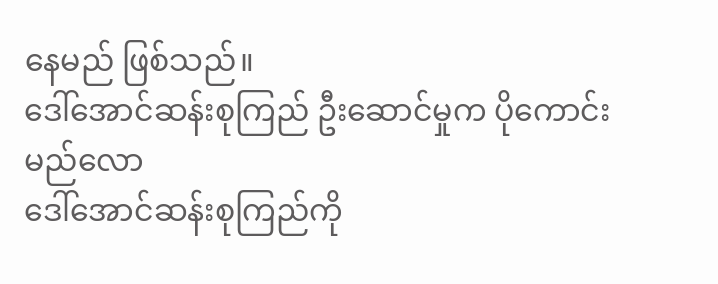နေမည် ဖြစ်သည်။
ဒေါ်အောင်ဆန်းစုကြည် ဦးဆောင်မှုက ပိုကောင်းမည်လော
ဒေါ်အောင်ဆန်းစုကြည်ကို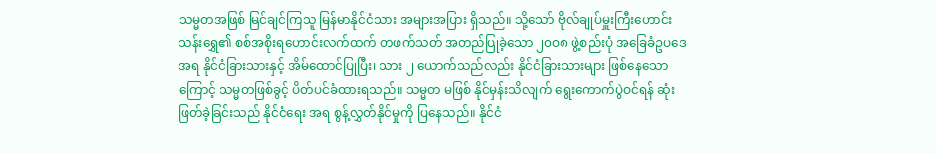သမ္မတအဖြစ် မြင်ချင်ကြသူ မြန်မာနိုင်ငံသား အများအပြား ရှိသည်။ သို့သော် ဗိုလ်ချုပ်မှူးကြီးဟောင်း သန်းရွှေ၏ စစ်အစိုးရဟောင်းလက်ထက် တဖက်သတ် အတည်ပြုခဲ့သော ၂၀ဝ၈ ဖွဲ့စည်းပုံ အခြေခံဥပဒေ အရ နိုင်ငံခြားသားနှင့် အိမ်ထောင်ပြုပြီး၊ သား ၂ ယောက်သည်လည်း နိုင်ငံခြားသားများ ဖြစ်နေသောကြောင့် သမ္မတဖြစ်ခွင့် ပိတ်ပင်ခံထားရသည်။ သမ္မတ မဖြစ် နိုင်မှန်းသိလျက် ရွေးကောက်ပွဲဝင်ရန် ဆုံးဖြတ်ခဲ့ခြင်းသည် နိုင်ငံရေး အရ စွန့်လွှတ်နိုင်မှုကို ပြနေသည်။ နိုင်ငံ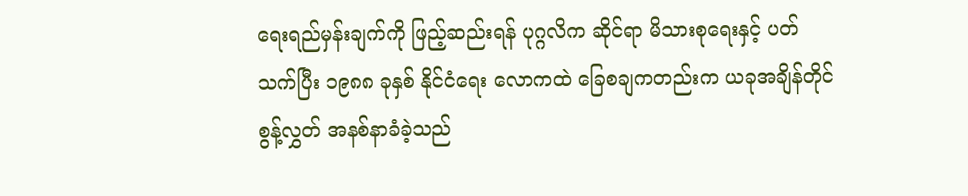ရေးရည်မှန်းချက်ကို ဖြည့်ဆည်းရန် ပုဂ္ဂလိက ဆိုင်ရာ မိသားစုရေးနှင့် ပတ်သက်ပြီး ၁၉၈၈ ခုနှစ် နိုင်ငံရေး လောကထဲ ခြေစချကတည်းက ယခုအချိန်တိုင် စွန့်လွှတ် အနစ်နာခံခဲ့သည်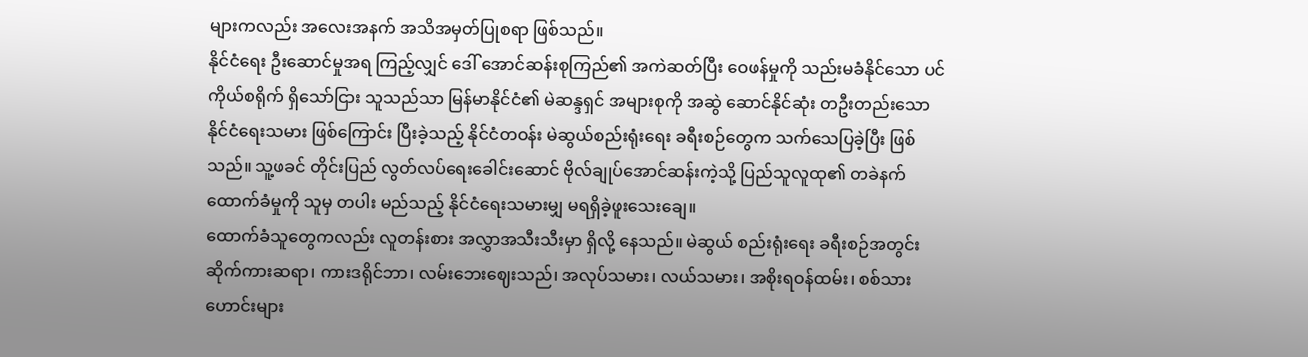များကလည်း အလေးအနက် အသိအမှတ်ပြုစရာ ဖြစ်သည်။
နိုင်ငံရေး ဦးဆောင်မှုအရ ကြည့်လျှင် ဒေါ် အောင်ဆန်းစုကြည်၏ အကဲဆတ်ပြီး ဝေဖန်မှုကို သည်းမခံနိုင်သော ပင်ကိုယ်စရိုက် ရှိသော်ငြား သူသည်သာ မြန်မာနိုင်ငံ၏ မဲဆန္ဒရှင် အများစုကို အဆွဲ ဆောင်နိုင်ဆုံး တဦးတည်းသော နိုင်ငံရေးသမား ဖြစ်ကြောင်း ပြီးခဲ့သည့် နိုင်ငံတဝန်း မဲဆွယ်စည်းရုံးရေး ခရီးစဉ်တွေက သက်သေပြခဲ့ပြီး ဖြစ်သည်။ သူ့ဖခင် တိုင်းပြည် လွတ်လပ်ရေးခေါင်းဆောင် ဗိုလ်ချုပ်အောင်ဆန်းကဲ့သို့ ပြည်သူလူထု၏ တခဲနက်ထောက်ခံမှုကို သူမှ တပါး မည်သည့် နိုင်ငံရေးသမားမျှ မရရှိခဲ့ဖူးသေးချေ။
ထောက်ခံသူတွေကလည်း လူတန်းစား အလွှာအသီးသီးမှာ ရှိလို့ နေသည်။ မဲဆွယ် စည်းရုံးရေး ခရီးစဉ်အတွင်း ဆိုက်ကားဆရာ၊ ကားဒရိုင်ဘာ၊ လမ်းဘေးဈေးသည်၊ အလုပ်သမား၊ လယ်သမား၊ အစိုးရဝန်ထမ်း၊ စစ်သားဟောင်းများ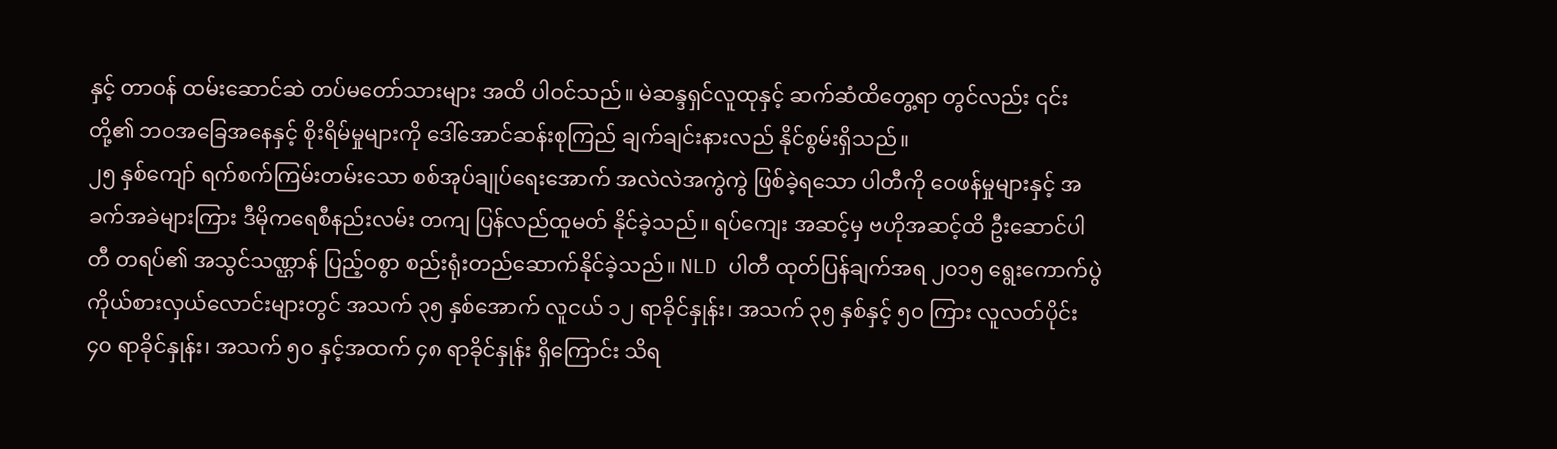နှင့် တာဝန် ထမ်းဆောင်ဆဲ တပ်မတော်သားများ အထိ ပါဝင်သည်။ မဲဆန္ဒရှင်လူထုနှင့် ဆက်ဆံထိတွေ့ရာ တွင်လည်း ၎င်းတို့၏ ဘဝအခြေအနေနှင့် စိုးရိမ်မှုများကို ဒေါ်အောင်ဆန်းစုကြည် ချက်ချင်းနားလည် နိုင်စွမ်းရှိသည်။
၂၅ နှစ်ကျော် ရက်စက်ကြမ်းတမ်းသော စစ်အုပ်ချုပ်ရေးအောက် အလဲလဲအကွဲကွဲ ဖြစ်ခဲ့ရသော ပါတီကို ဝေဖန်မှုများနှင့် အခက်အခဲများကြား ဒီမိုကရေစီနည်းလမ်း တကျ ပြန်လည်ထူမတ် နိုင်ခဲ့သည်။ ရပ်ကျေး အဆင့်မှ ဗဟိုအဆင့်ထိ ဦးဆောင်ပါတီ တရပ်၏ အသွင်သဏ္ဌာန် ပြည့်ဝစွာ စည်းရုံးတည်ဆောက်နိုင်ခဲ့သည်။ NLD ပါတီ ထုတ်ပြန်ချက်အရ ၂၀၁၅ ရွေးကောက်ပွဲ ကိုယ်စားလှယ်လောင်းများတွင် အသက် ၃၅ နှစ်အောက် လူငယ် ၁၂ ရာခိုင်နှုန်း၊ အသက် ၃၅ နှစ်နှင့် ၅၀ ကြား လူလတ်ပိုင်း ၄၀ ရာခိုင်နှုန်း၊ အသက် ၅၀ နှင့်အထက် ၄၈ ရာခိုင်နှုန်း ရှိကြောင်း သိရ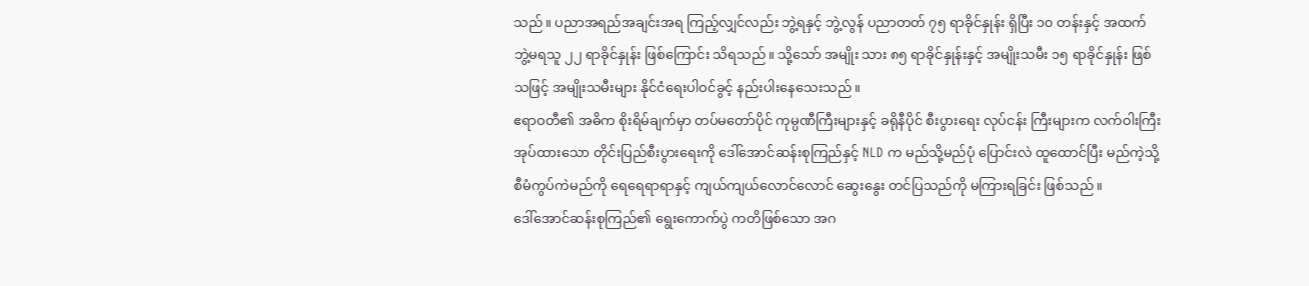သည်။ ပညာအရည်အချင်းအရ ကြည့်လျှင်လည်း ဘွဲ့ရနှင့် ဘွဲ့လွန် ပညာတတ် ၇၅ ရာခိုင်နှုန်း ရှိပြီး ၁၀ တန်းနှင့် အထက် ဘွဲ့မရသူ ၂၂ ရာခိုင်နှုန်း ဖြစ်ကြောင်း သိရသည်။ သို့သော် အမျိုး သား ၈၅ ရာခိုင်နှုန်းနှင့် အမျိုးသမီး ၁၅ ရာခိုင်နှုန်း ဖြစ်သဖြင့် အမျိုးသမီးများ နိုင်ငံရေးပါဝင်ခွင့် နည်းပါးနေသေးသည်။
ဧရာဝတီ၏ အဓိက စိုးရိမ်ချက်မှာ တပ်မတော်ပိုင် ကုမ္ပဏီကြီးများနှင့် ခရိုနီပိုင် စီးပွားရေး လုပ်ငန်း ကြီးများက လက်ဝါးကြီး အုပ်ထားသော တိုင်းပြည်စီးပွားရေးကို ဒေါ်အောင်ဆန်းစုကြည်နှင့် NLD က မည်သို့မည်ပုံ ပြောင်းလဲ ထူထောင်ပြီး မည်ကဲ့သို့ စီမံကွပ်ကဲမည်ကို ရေရေရာရာနှင့် ကျယ်ကျယ်လောင်လောင် ဆွေးနွေး တင်ပြသည်ကို မကြားရခြင်း ဖြစ်သည်။
ဒေါ်အောင်ဆန်းစုကြည်၏ ရွေးကောက်ပွဲ ကတိဖြစ်သော အဂ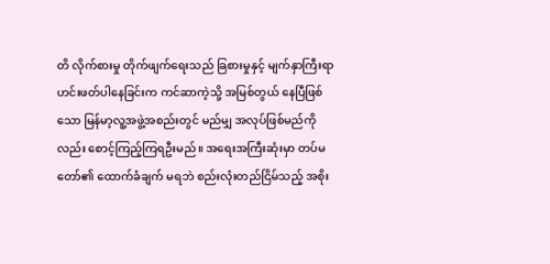တိ လိုက်စားမှု တိုက်ဖျက်ရေးသည် ခြစားမှုနှင့် မျက်နှာကြီးရာ ဟင်းဖတ်ပါနေခြင်းက ကင်ဆာကဲ့သို့ အမြစ်တွယ် နေပြီဖြစ်သော မြန်မာ့လူ့အဖွဲ့အစည်းတွင် မည်မျှ အလုပ်ဖြစ်မည်ကိုလည်း စောင့်ကြည့်ကြရဦးမည်။ အရေးအကြီးဆုံးမှာ တပ်မတော်၏ ထောက်ခံချက် မရဘဲ စည်းလုံးတည်ငြိမ်သည့် အစိုး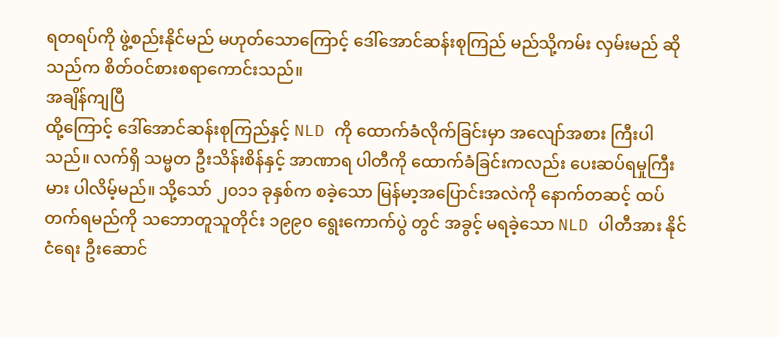ရတရပ်ကို ဖွဲ့စည်းနိုင်မည် မဟုတ်သောကြောင့် ဒေါ်အောင်ဆန်းစုကြည် မည်သို့ကမ်း လှမ်းမည် ဆိုသည်က စိတ်ဝင်စားစရာကောင်းသည်။
အချိန်ကျပြီ
ထို့ကြောင့် ဒေါ်အောင်ဆန်းစုကြည်နှင့် NLD ကို ထောက်ခံလိုက်ခြင်းမှာ အလျော်အစား ကြီးပါသည်။ လက်ရှိ သမ္မတ ဦးသိန်းစိန်နှင့် အာဏာရ ပါတီကို ထောက်ခံခြင်းကလည်း ပေးဆပ်ရမှုကြီးမား ပါလိမ့်မည်။ သို့သော် ၂၀၁၁ ခုနှစ်က စခဲ့သော မြန်မာ့အပြောင်းအလဲကို နောက်တဆင့် ထပ်တက်ရမည်ကို သဘောတူသူတိုင်း ၁၉၉၀ ရွေးကောက်ပွဲ တွင် အခွင့် မရခဲ့သော NLD ပါတီအား နိုင်ငံရေး ဦးဆောင်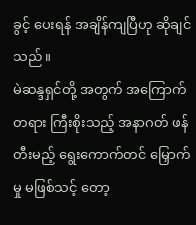ခွင့် ပေးရန် အချိန်ကျပြီဟု ဆိုချင်သည်။
မဲဆန္ဒရှင်တို့ အတွက် အကြောက်တရား ကြီးစိုးသည့် အနာဂတ် ဖန်တီးမည့် ရွေးကောက်တင် မြှောက်မှု မဖြစ်သင့် တော့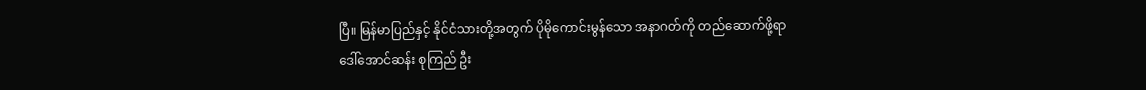ပြီ။ မြန်မာပြည်နှင့် နိုင်ငံသားတို့အတွက် ပိုမိုကောင်းမွန်သော အနာဂတ်ကို တည်ဆောက်ဖို့ရာ ဒေါ်အောင်ဆန်း စုကြည် ဦး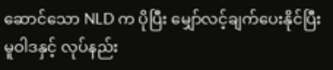ဆောင်သော NLD က ပိုပြီး မျှော်လင့်ချက်ပေးနိုင်ပြီး မူဝါဒနှင့် လုပ်နည်း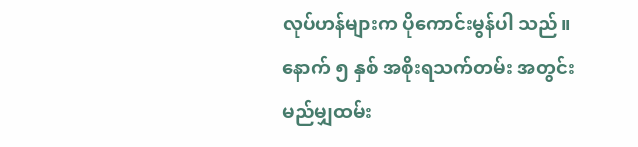လုပ်ဟန်များက ပိုကောင်းမွန်ပါ သည်။ နောက် ၅ နှစ် အစိုးရသက်တမ်း အတွင်း မည်မျှထမ်း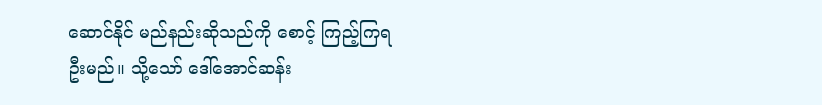ဆောင်နိုင် မည်နည်းဆိုသည်ကို စောင့် ကြည့်ကြရ ဦးမည်။ သို့သော် ဒေါ်အောင်ဆန်း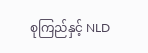စုကြည်နှင့် NLD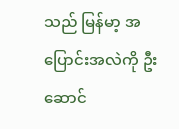သည် မြန်မာ့ အပြောင်းအလဲကို ဦးဆောင်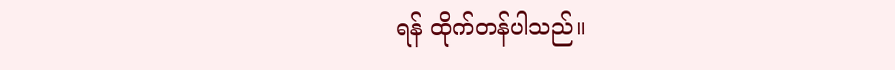ရန် ထိုက်တန်ပါသည်။